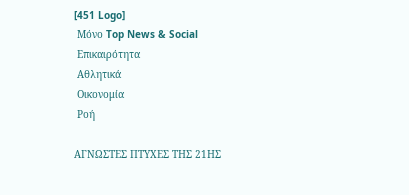[451 Logo]
 Μόνο Top News & Social
 Επικαιρότητα
 Αθλητικά
 Οικονομία
 Ροή

ΑΓΝΩΣΤΕΣ ΠΤΥΧΕΣ ΤΗΣ 21ΗΣ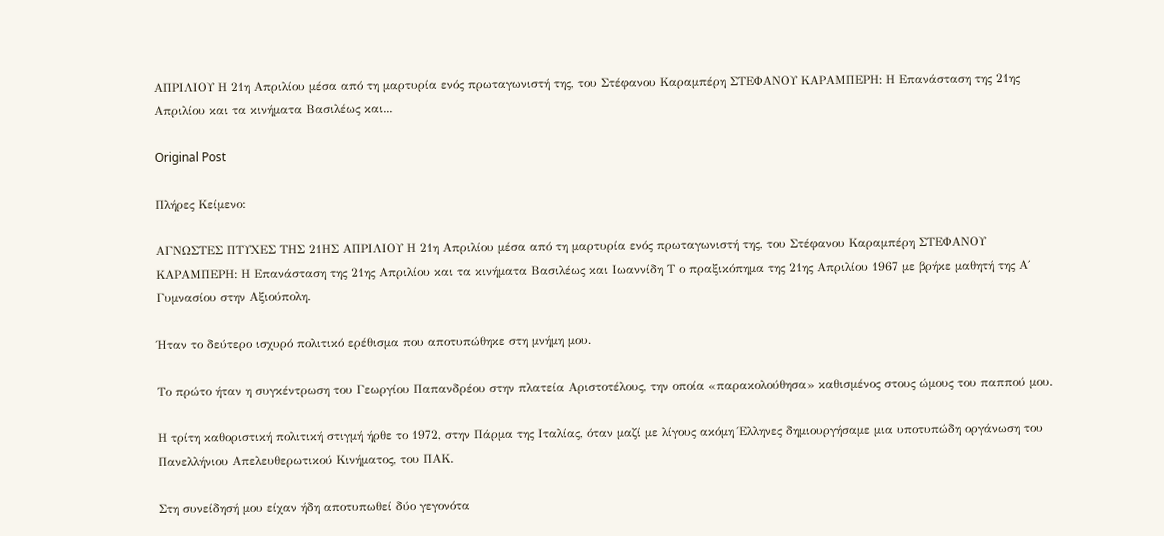ΑΠΡΙΛΙΟΥ Η 21η Απριλίου μέσα από τη μαρτυρία ενός πρωταγωνιστή της, του Στέφανου Καραμπέρη ΣΤΕΦΑΝΟΥ ΚΑΡΑΜΠΕΡΗ: Η Επανάσταση της 21ης Απριλίου και τα κινήματα Βασιλέως και...

Original Post

Πλήρες Κείμενο:

ΑΓΝΩΣΤΕΣ ΠΤΥΧΕΣ ΤΗΣ 21ΗΣ ΑΠΡΙΛΙΟΥ Η 21η Απριλίου μέσα από τη μαρτυρία ενός πρωταγωνιστή της, του Στέφανου Καραμπέρη ΣΤΕΦΑΝΟΥ ΚΑΡΑΜΠΕΡΗ: Η Επανάσταση της 21ης Απριλίου και τα κινήματα Βασιλέως και Ιωαννίδη Τ ο πραξικόπημα της 21ης Απριλίου 1967 με βρήκε μαθητή της Α΄ Γυμνασίου στην Αξιούπολη.

Ήταν το δεύτερο ισχυρό πολιτικό ερέθισμα που αποτυπώθηκε στη μνήμη μου.

Το πρώτο ήταν η συγκέντρωση του Γεωργίου Παπανδρέου στην πλατεία Αριστοτέλους, την οποία «παρακολούθησα» καθισμένος στους ώμους του παππού μου.

Η τρίτη καθοριστική πολιτική στιγμή ήρθε το 1972, στην Πάρμα της Ιταλίας, όταν μαζί με λίγους ακόμη Έλληνες δημιουργήσαμε μια υποτυπώδη οργάνωση του Πανελλήνιου Απελευθερωτικού Κινήματος, του ΠΑΚ.

Στη συνείδησή μου είχαν ήδη αποτυπωθεί δύο γεγονότα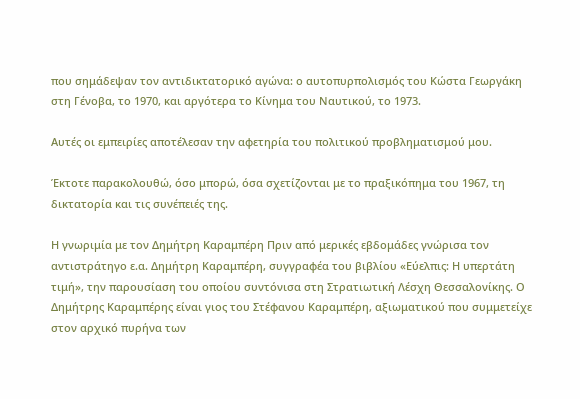που σημάδεψαν τον αντιδικτατορικό αγώνα: ο αυτοπυρπολισμός του Κώστα Γεωργάκη στη Γένοβα, το 1970, και αργότερα το Κίνημα του Ναυτικού, το 1973.

Αυτές οι εμπειρίες αποτέλεσαν την αφετηρία του πολιτικού προβληματισμού μου.

Έκτοτε παρακολουθώ, όσο μπορώ, όσα σχετίζονται με το πραξικόπημα του 1967, τη δικτατορία και τις συνέπειές της.

Η γνωριμία με τον Δημήτρη Καραμπέρη Πριν από μερικές εβδομάδες γνώρισα τον αντιστράτηγο ε.α. Δημήτρη Καραμπέρη, συγγραφέα του βιβλίου «Εύελπις: Η υπερτάτη τιμή», την παρουσίαση του οποίου συντόνισα στη Στρατιωτική Λέσχη Θεσσαλονίκης. Ο Δημήτρης Καραμπέρης είναι γιος του Στέφανου Καραμπέρη, αξιωματικού που συμμετείχε στον αρχικό πυρήνα των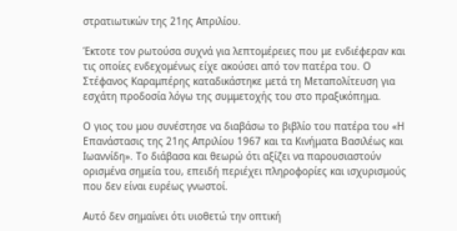στρατιωτικών της 21ης Απριλίου.

Έκτοτε τον ρωτούσα συχνά για λεπτομέρειες που με ενδιέφεραν και τις οποίες ενδεχομένως είχε ακούσει από τον πατέρα του. Ο Στέφανος Καραμπέρης καταδικάστηκε μετά τη Μεταπολίτευση για εσχάτη προδοσία λόγω της συμμετοχής του στο πραξικόπημα.

Ο γιος του μου συνέστησε να διαβάσω το βιβλίο του πατέρα του «Η Επανάστασις της 21ης Απριλίου 1967 και τα Κινήματα Βασιλέως και Ιωαννίδη». Το διάβασα και θεωρώ ότι αξίζει να παρουσιαστούν ορισμένα σημεία του, επειδή περιέχει πληροφορίες και ισχυρισμούς που δεν είναι ευρέως γνωστοί.

Αυτό δεν σημαίνει ότι υιοθετώ την οπτική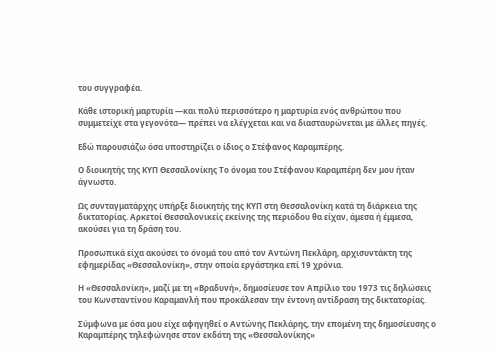του συγγραφέα.

Κάθε ιστορική μαρτυρία —και πολύ περισσότερο η μαρτυρία ενός ανθρώπου που συμμετείχε στα γεγονότα— πρέπει να ελέγχεται και να διασταυρώνεται με άλλες πηγές.

Εδώ παρουσιάζω όσα υποστηρίζει ο ίδιος ο Στέφανος Καραμπέρης.

Ο διοικητής της ΚΥΠ Θεσσαλονίκης Το όνομα του Στέφανου Καραμπέρη δεν μου ήταν άγνωστο.

Ως συνταγματάρχης υπήρξε διοικητής της ΚΥΠ στη Θεσσαλονίκη κατά τη διάρκεια της δικτατορίας. Αρκετοί Θεσσαλονικείς εκείνης της περιόδου θα είχαν, άμεσα ή έμμεσα, ακούσει για τη δράση του.

Προσωπικά είχα ακούσει το όνομά του από τον Αντώνη Πεκλάρη, αρχισυντάκτη της εφημερίδας «Θεσσαλονίκη», στην οποία εργάστηκα επί 19 χρόνια.

Η «Θεσσαλονίκη», μαζί με τη «Βραδυνή», δημοσίευσε τον Απρίλιο του 1973 τις δηλώσεις του Κωνσταντίνου Καραμανλή που προκάλεσαν την έντονη αντίδραση της δικτατορίας.

Σύμφωνα με όσα μου είχε αφηγηθεί ο Αντώνης Πεκλάρης, την επομένη της δημοσίευσης ο Καραμπέρης τηλεφώνησε στον εκδότη της «Θεσσαλονίκης»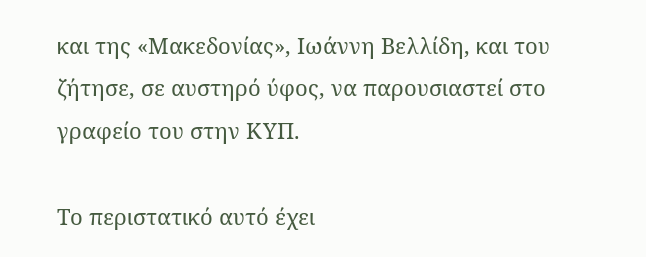και της «Μακεδονίας», Ιωάννη Βελλίδη, και του ζήτησε, σε αυστηρό ύφος, να παρουσιαστεί στο γραφείο του στην ΚΥΠ.

Το περιστατικό αυτό έχει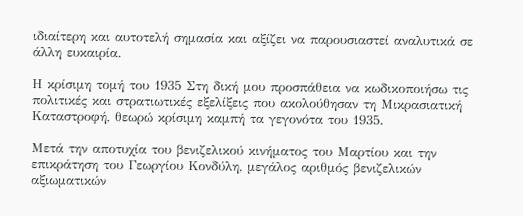ιδιαίτερη και αυτοτελή σημασία και αξίζει να παρουσιαστεί αναλυτικά σε άλλη ευκαιρία.

Η κρίσιμη τομή του 1935 Στη δική μου προσπάθεια να κωδικοποιήσω τις πολιτικές και στρατιωτικές εξελίξεις που ακολούθησαν τη Μικρασιατική Καταστροφή, θεωρώ κρίσιμη καμπή τα γεγονότα του 1935.

Μετά την αποτυχία του βενιζελικού κινήματος του Μαρτίου και την επικράτηση του Γεωργίου Κονδύλη, μεγάλος αριθμός βενιζελικών αξιωματικών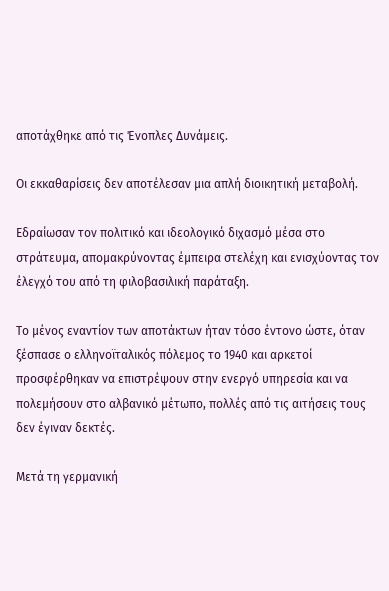αποτάχθηκε από τις Ένοπλες Δυνάμεις.

Οι εκκαθαρίσεις δεν αποτέλεσαν μια απλή διοικητική μεταβολή.

Εδραίωσαν τον πολιτικό και ιδεολογικό διχασμό μέσα στο στράτευμα, απομακρύνοντας έμπειρα στελέχη και ενισχύοντας τον έλεγχό του από τη φιλοβασιλική παράταξη.

Το μένος εναντίον των αποτάκτων ήταν τόσο έντονο ώστε, όταν ξέσπασε ο ελληνοϊταλικός πόλεμος το 1940 και αρκετοί προσφέρθηκαν να επιστρέψουν στην ενεργό υπηρεσία και να πολεμήσουν στο αλβανικό μέτωπο, πολλές από τις αιτήσεις τους δεν έγιναν δεκτές.

Μετά τη γερμανική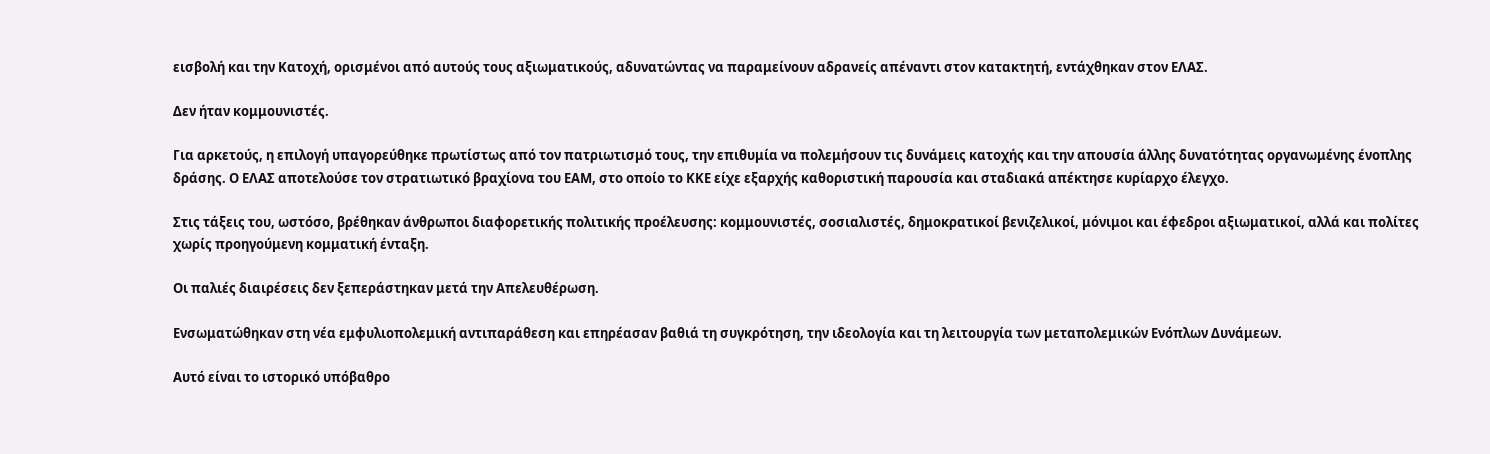εισβολή και την Κατοχή, ορισμένοι από αυτούς τους αξιωματικούς, αδυνατώντας να παραμείνουν αδρανείς απέναντι στον κατακτητή, εντάχθηκαν στον ΕΛΑΣ.

Δεν ήταν κομμουνιστές.

Για αρκετούς, η επιλογή υπαγορεύθηκε πρωτίστως από τον πατριωτισμό τους, την επιθυμία να πολεμήσουν τις δυνάμεις κατοχής και την απουσία άλλης δυνατότητας οργανωμένης ένοπλης δράσης. Ο ΕΛΑΣ αποτελούσε τον στρατιωτικό βραχίονα του ΕΑΜ, στο οποίο το ΚΚΕ είχε εξαρχής καθοριστική παρουσία και σταδιακά απέκτησε κυρίαρχο έλεγχο.

Στις τάξεις του, ωστόσο, βρέθηκαν άνθρωποι διαφορετικής πολιτικής προέλευσης: κομμουνιστές, σοσιαλιστές, δημοκρατικοί βενιζελικοί, μόνιμοι και έφεδροι αξιωματικοί, αλλά και πολίτες χωρίς προηγούμενη κομματική ένταξη.

Οι παλιές διαιρέσεις δεν ξεπεράστηκαν μετά την Απελευθέρωση.

Ενσωματώθηκαν στη νέα εμφυλιοπολεμική αντιπαράθεση και επηρέασαν βαθιά τη συγκρότηση, την ιδεολογία και τη λειτουργία των μεταπολεμικών Ενόπλων Δυνάμεων.

Αυτό είναι το ιστορικό υπόβαθρο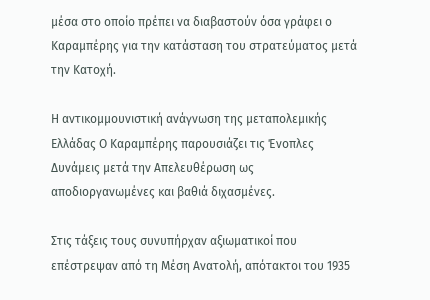μέσα στο οποίο πρέπει να διαβαστούν όσα γράφει ο Καραμπέρης για την κατάσταση του στρατεύματος μετά την Κατοχή.

Η αντικομμουνιστική ανάγνωση της μεταπολεμικής Ελλάδας Ο Καραμπέρης παρουσιάζει τις Ένοπλες Δυνάμεις μετά την Απελευθέρωση ως αποδιοργανωμένες και βαθιά διχασμένες.

Στις τάξεις τους συνυπήρχαν αξιωματικοί που επέστρεψαν από τη Μέση Ανατολή, απότακτοι του 1935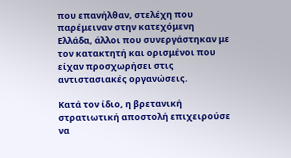που επανήλθαν, στελέχη που παρέμειναν στην κατεχόμενη Ελλάδα, άλλοι που συνεργάστηκαν με τον κατακτητή και ορισμένοι που είχαν προσχωρήσει στις αντιστασιακές οργανώσεις.

Κατά τον ίδιο, η βρετανική στρατιωτική αποστολή επιχειρούσε να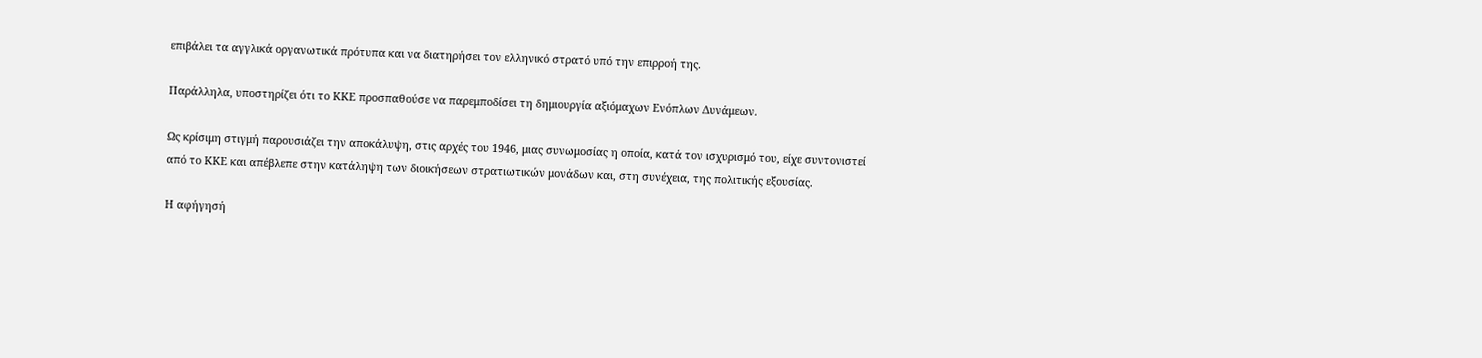επιβάλει τα αγγλικά οργανωτικά πρότυπα και να διατηρήσει τον ελληνικό στρατό υπό την επιρροή της.

Παράλληλα, υποστηρίζει ότι το ΚΚΕ προσπαθούσε να παρεμποδίσει τη δημιουργία αξιόμαχων Ενόπλων Δυνάμεων.

Ως κρίσιμη στιγμή παρουσιάζει την αποκάλυψη, στις αρχές του 1946, μιας συνωμοσίας η οποία, κατά τον ισχυρισμό του, είχε συντονιστεί από το ΚΚΕ και απέβλεπε στην κατάληψη των διοικήσεων στρατιωτικών μονάδων και, στη συνέχεια, της πολιτικής εξουσίας.

Η αφήγησή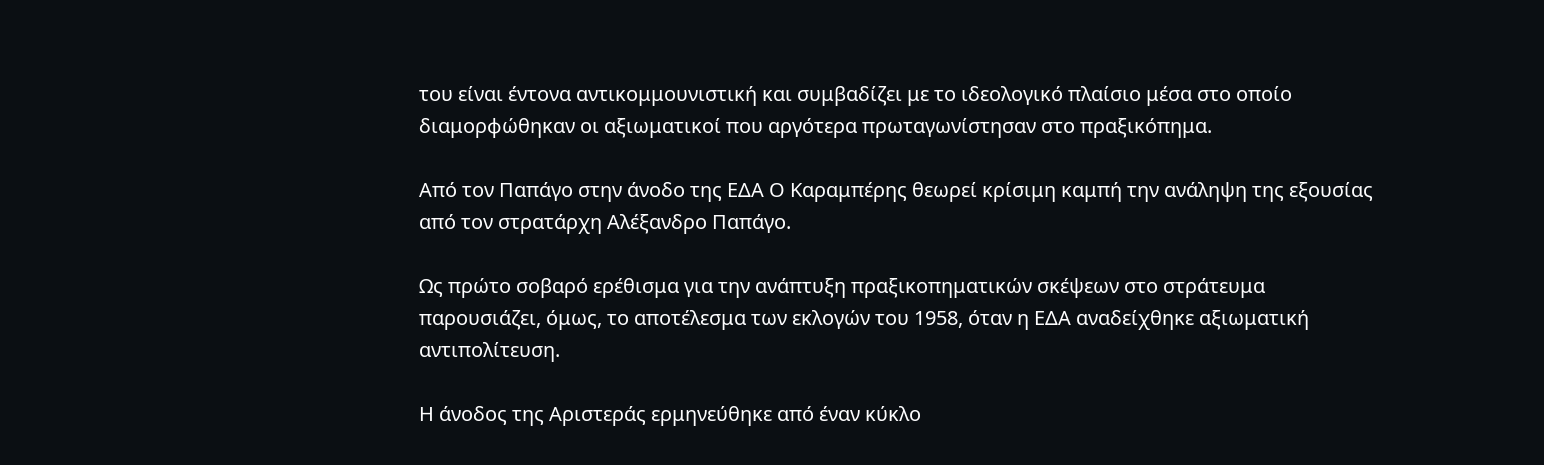του είναι έντονα αντικομμουνιστική και συμβαδίζει με το ιδεολογικό πλαίσιο μέσα στο οποίο διαμορφώθηκαν οι αξιωματικοί που αργότερα πρωταγωνίστησαν στο πραξικόπημα.

Από τον Παπάγο στην άνοδο της ΕΔΑ Ο Καραμπέρης θεωρεί κρίσιμη καμπή την ανάληψη της εξουσίας από τον στρατάρχη Αλέξανδρο Παπάγο.

Ως πρώτο σοβαρό ερέθισμα για την ανάπτυξη πραξικοπηματικών σκέψεων στο στράτευμα παρουσιάζει, όμως, το αποτέλεσμα των εκλογών του 1958, όταν η ΕΔΑ αναδείχθηκε αξιωματική αντιπολίτευση.

Η άνοδος της Αριστεράς ερμηνεύθηκε από έναν κύκλο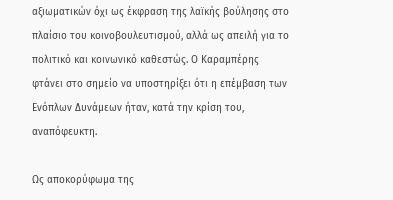αξιωματικών όχι ως έκφραση της λαϊκής βούλησης στο πλαίσιο του κοινοβουλευτισμού, αλλά ως απειλή για το πολιτικό και κοινωνικό καθεστώς. Ο Καραμπέρης φτάνει στο σημείο να υποστηρίξει ότι η επέμβαση των Ενόπλων Δυνάμεων ήταν, κατά την κρίση του, αναπόφευκτη.

Ως αποκορύφωμα της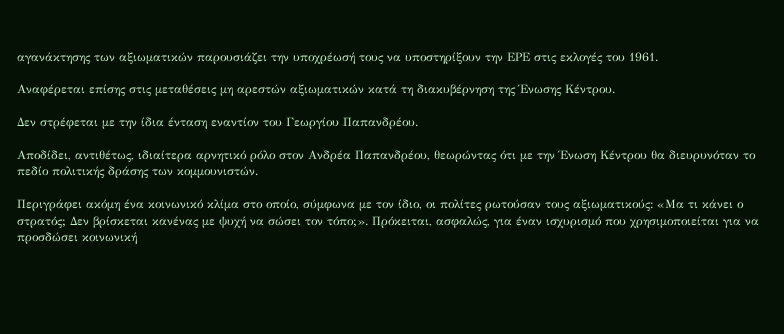αγανάκτησης των αξιωματικών παρουσιάζει την υποχρέωσή τους να υποστηρίξουν την ΕΡΕ στις εκλογές του 1961.

Αναφέρεται επίσης στις μεταθέσεις μη αρεστών αξιωματικών κατά τη διακυβέρνηση της Ένωσης Κέντρου.

Δεν στρέφεται με την ίδια ένταση εναντίον του Γεωργίου Παπανδρέου.

Αποδίδει, αντιθέτως, ιδιαίτερα αρνητικό ρόλο στον Ανδρέα Παπανδρέου, θεωρώντας ότι με την Ένωση Κέντρου θα διευρυνόταν το πεδίο πολιτικής δράσης των κομμουνιστών.

Περιγράφει ακόμη ένα κοινωνικό κλίμα στο οποίο, σύμφωνα με τον ίδιο, οι πολίτες ρωτούσαν τους αξιωματικούς: «Μα τι κάνει ο στρατός; Δεν βρίσκεται κανένας με ψυχή να σώσει τον τόπο;». Πρόκειται, ασφαλώς, για έναν ισχυρισμό που χρησιμοποιείται για να προσδώσει κοινωνική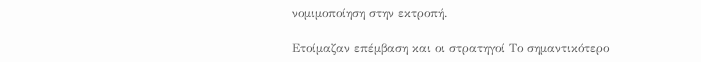νομιμοποίηση στην εκτροπή.

Ετοίμαζαν επέμβαση και οι στρατηγοί Το σημαντικότερο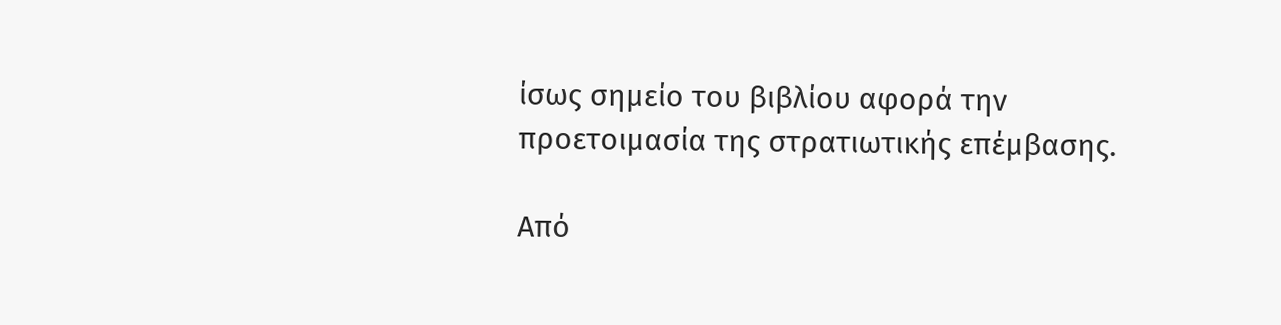ίσως σημείο του βιβλίου αφορά την προετοιμασία της στρατιωτικής επέμβασης.

Από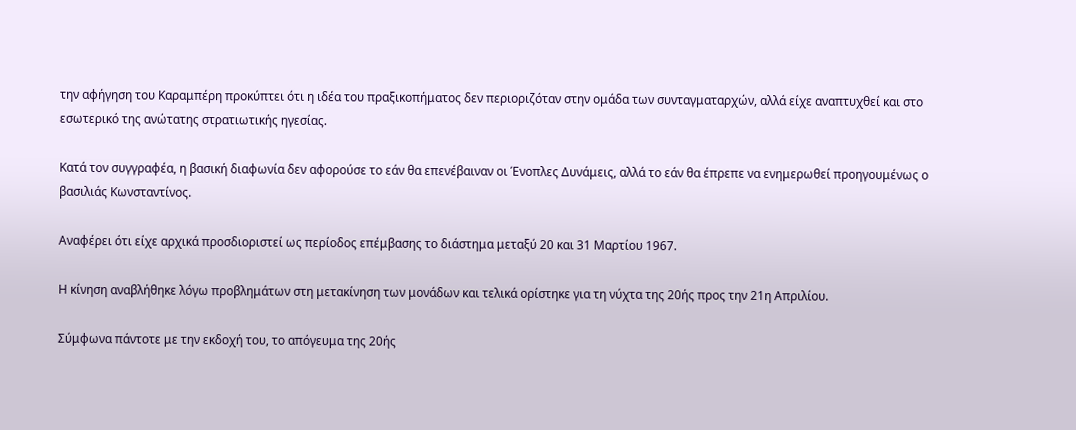την αφήγηση του Καραμπέρη προκύπτει ότι η ιδέα του πραξικοπήματος δεν περιοριζόταν στην ομάδα των συνταγματαρχών, αλλά είχε αναπτυχθεί και στο εσωτερικό της ανώτατης στρατιωτικής ηγεσίας.

Κατά τον συγγραφέα, η βασική διαφωνία δεν αφορούσε το εάν θα επενέβαιναν οι Ένοπλες Δυνάμεις, αλλά το εάν θα έπρεπε να ενημερωθεί προηγουμένως ο βασιλιάς Κωνσταντίνος.

Αναφέρει ότι είχε αρχικά προσδιοριστεί ως περίοδος επέμβασης το διάστημα μεταξύ 20 και 31 Μαρτίου 1967.

Η κίνηση αναβλήθηκε λόγω προβλημάτων στη μετακίνηση των μονάδων και τελικά ορίστηκε για τη νύχτα της 20ής προς την 21η Απριλίου.

Σύμφωνα πάντοτε με την εκδοχή του, το απόγευμα της 20ής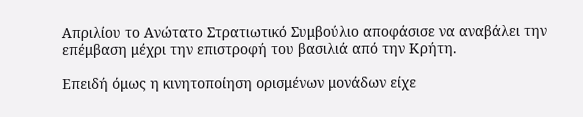Απριλίου το Ανώτατο Στρατιωτικό Συμβούλιο αποφάσισε να αναβάλει την επέμβαση μέχρι την επιστροφή του βασιλιά από την Κρήτη.

Επειδή όμως η κινητοποίηση ορισμένων μονάδων είχε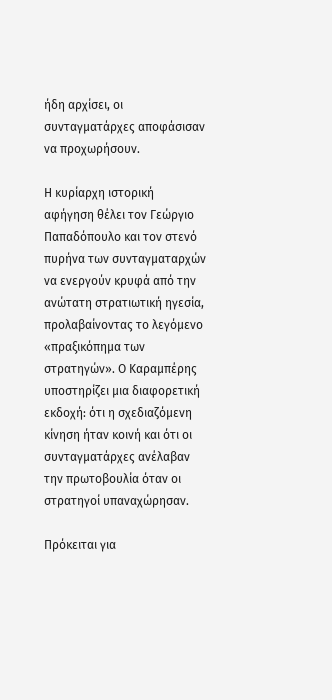ήδη αρχίσει, οι συνταγματάρχες αποφάσισαν να προχωρήσουν.

Η κυρίαρχη ιστορική αφήγηση θέλει τον Γεώργιο Παπαδόπουλο και τον στενό πυρήνα των συνταγματαρχών να ενεργούν κρυφά από την ανώτατη στρατιωτική ηγεσία, προλαβαίνοντας το λεγόμενο «πραξικόπημα των στρατηγών». Ο Καραμπέρης υποστηρίζει μια διαφορετική εκδοχή: ότι η σχεδιαζόμενη κίνηση ήταν κοινή και ότι οι συνταγματάρχες ανέλαβαν την πρωτοβουλία όταν οι στρατηγοί υπαναχώρησαν.

Πρόκειται για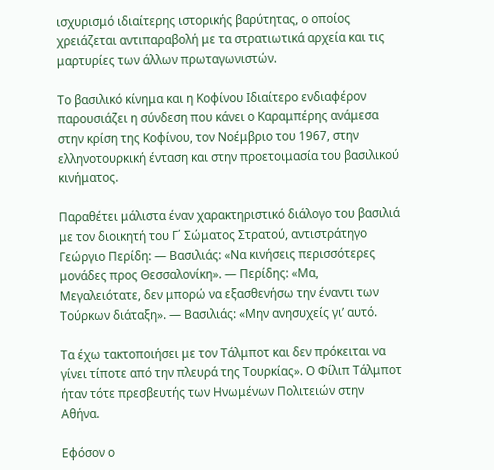ισχυρισμό ιδιαίτερης ιστορικής βαρύτητας, ο οποίος χρειάζεται αντιπαραβολή με τα στρατιωτικά αρχεία και τις μαρτυρίες των άλλων πρωταγωνιστών.

Το βασιλικό κίνημα και η Κοφίνου Ιδιαίτερο ενδιαφέρον παρουσιάζει η σύνδεση που κάνει ο Καραμπέρης ανάμεσα στην κρίση της Κοφίνου, τον Νοέμβριο του 1967, στην ελληνοτουρκική ένταση και στην προετοιμασία του βασιλικού κινήματος.

Παραθέτει μάλιστα έναν χαρακτηριστικό διάλογο του βασιλιά με τον διοικητή του Γ΄ Σώματος Στρατού, αντιστράτηγο Γεώργιο Περίδη: — Βασιλιάς: «Να κινήσεις περισσότερες μονάδες προς Θεσσαλονίκη». — Περίδης: «Μα, Μεγαλειότατε, δεν μπορώ να εξασθενήσω την έναντι των Τούρκων διάταξη». — Βασιλιάς: «Μην ανησυχείς γι’ αυτό.

Τα έχω τακτοποιήσει με τον Τάλμποτ και δεν πρόκειται να γίνει τίποτε από την πλευρά της Τουρκίας». Ο Φίλιπ Τάλμποτ ήταν τότε πρεσβευτής των Ηνωμένων Πολιτειών στην Αθήνα.

Εφόσον ο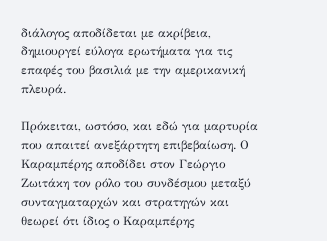διάλογος αποδίδεται με ακρίβεια, δημιουργεί εύλογα ερωτήματα για τις επαφές του βασιλιά με την αμερικανική πλευρά.

Πρόκειται, ωστόσο, και εδώ για μαρτυρία που απαιτεί ανεξάρτητη επιβεβαίωση. Ο Καραμπέρης αποδίδει στον Γεώργιο Ζωιτάκη τον ρόλο του συνδέσμου μεταξύ συνταγματαρχών και στρατηγών και θεωρεί ότι ίδιος ο Καραμπέρης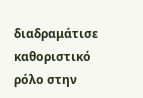διαδραμάτισε καθοριστικό ρόλο στην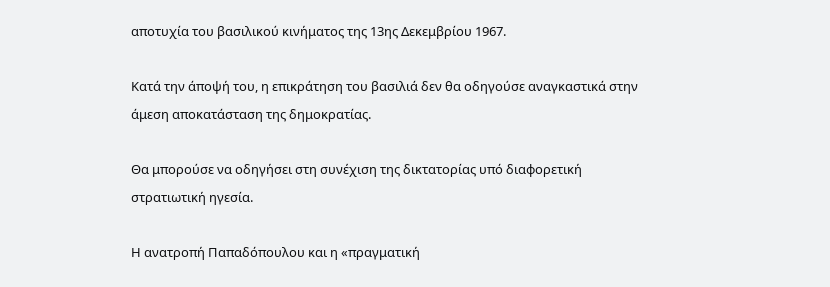αποτυχία του βασιλικού κινήματος της 13ης Δεκεμβρίου 1967.

Κατά την άποψή του, η επικράτηση του βασιλιά δεν θα οδηγούσε αναγκαστικά στην άμεση αποκατάσταση της δημοκρατίας.

Θα μπορούσε να οδηγήσει στη συνέχιση της δικτατορίας υπό διαφορετική στρατιωτική ηγεσία.

Η ανατροπή Παπαδόπουλου και η «πραγματική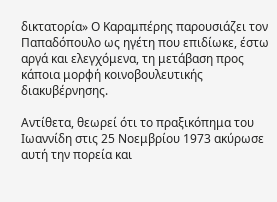δικτατορία» Ο Καραμπέρης παρουσιάζει τον Παπαδόπουλο ως ηγέτη που επιδίωκε, έστω αργά και ελεγχόμενα, τη μετάβαση προς κάποια μορφή κοινοβουλευτικής διακυβέρνησης.

Αντίθετα, θεωρεί ότι το πραξικόπημα του Ιωαννίδη στις 25 Νοεμβρίου 1973 ακύρωσε αυτή την πορεία και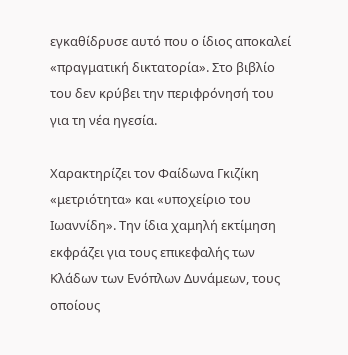εγκαθίδρυσε αυτό που ο ίδιος αποκαλεί «πραγματική δικτατορία». Στο βιβλίο του δεν κρύβει την περιφρόνησή του για τη νέα ηγεσία.

Χαρακτηρίζει τον Φαίδωνα Γκιζίκη «μετριότητα» και «υποχείριο του Ιωαννίδη». Την ίδια χαμηλή εκτίμηση εκφράζει για τους επικεφαλής των Κλάδων των Ενόπλων Δυνάμεων, τους οποίους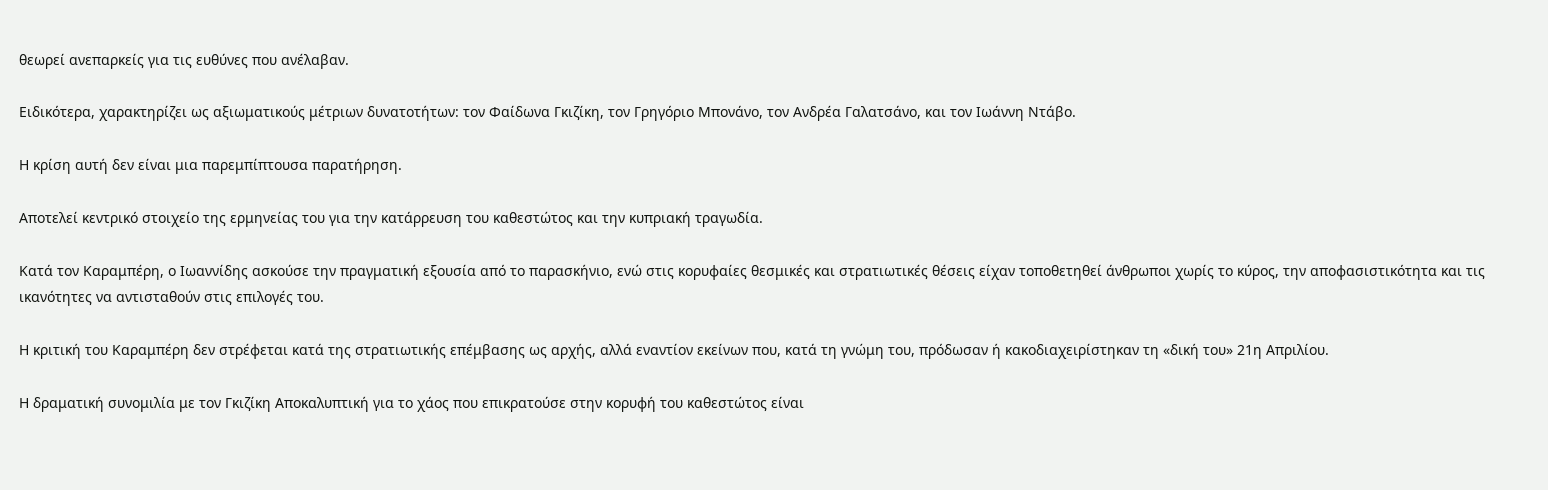θεωρεί ανεπαρκείς για τις ευθύνες που ανέλαβαν.

Ειδικότερα, χαρακτηρίζει ως αξιωματικούς μέτριων δυνατοτήτων: τον Φαίδωνα Γκιζίκη, τον Γρηγόριο Μπονάνο, τον Ανδρέα Γαλατσάνο, και τον Ιωάννη Ντάβο.

Η κρίση αυτή δεν είναι μια παρεμπίπτουσα παρατήρηση.

Αποτελεί κεντρικό στοιχείο της ερμηνείας του για την κατάρρευση του καθεστώτος και την κυπριακή τραγωδία.

Κατά τον Καραμπέρη, ο Ιωαννίδης ασκούσε την πραγματική εξουσία από το παρασκήνιο, ενώ στις κορυφαίες θεσμικές και στρατιωτικές θέσεις είχαν τοποθετηθεί άνθρωποι χωρίς το κύρος, την αποφασιστικότητα και τις ικανότητες να αντισταθούν στις επιλογές του.

Η κριτική του Καραμπέρη δεν στρέφεται κατά της στρατιωτικής επέμβασης ως αρχής, αλλά εναντίον εκείνων που, κατά τη γνώμη του, πρόδωσαν ή κακοδιαχειρίστηκαν τη «δική του» 21η Απριλίου.

Η δραματική συνομιλία με τον Γκιζίκη Αποκαλυπτική για το χάος που επικρατούσε στην κορυφή του καθεστώτος είναι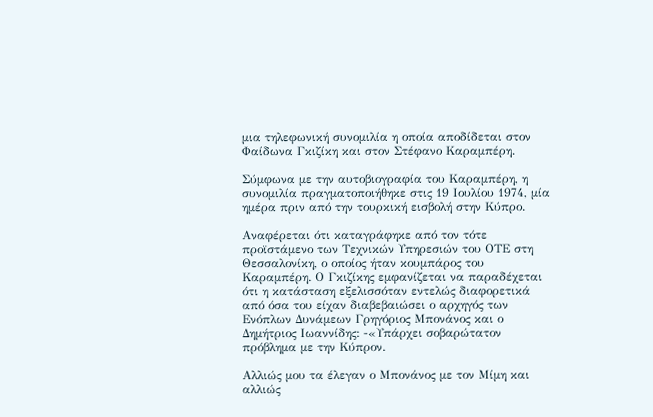μια τηλεφωνική συνομιλία η οποία αποδίδεται στον Φαίδωνα Γκιζίκη και στον Στέφανο Καραμπέρη.

Σύμφωνα με την αυτοβιογραφία του Καραμπέρη, η συνομιλία πραγματοποιήθηκε στις 19 Ιουλίου 1974, μία ημέρα πριν από την τουρκική εισβολή στην Κύπρο.

Αναφέρεται ότι καταγράφηκε από τον τότε προϊστάμενο των Τεχνικών Υπηρεσιών του ΟΤΕ στη Θεσσαλονίκη, ο οποίος ήταν κουμπάρος του Καραμπέρη. Ο Γκιζίκης εμφανίζεται να παραδέχεται ότι η κατάσταση εξελισσόταν εντελώς διαφορετικά από όσα του είχαν διαβεβαιώσει ο αρχηγός των Ενόπλων Δυνάμεων Γρηγόριος Μπονάνος και ο Δημήτριος Ιωαννίδης: -«Υπάρχει σοβαρώτατον πρόβλημα με την Κύπρον.

Αλλιώς μου τα έλεγαν ο Μπονάνος με τον Μίμη και αλλιώς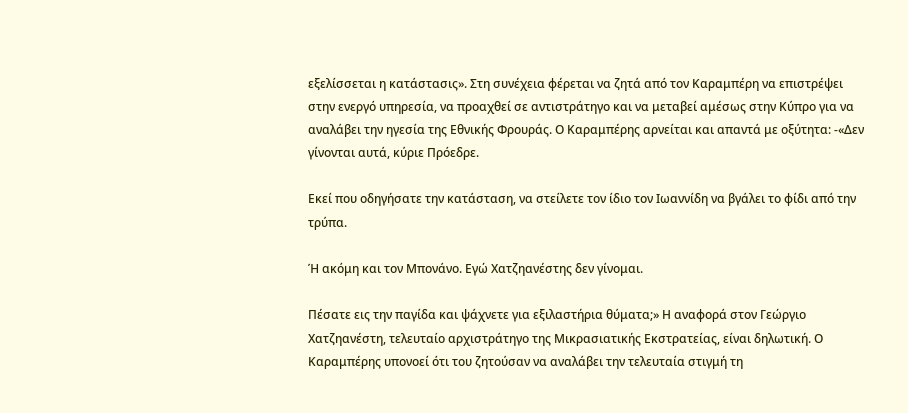εξελίσσεται η κατάστασις». Στη συνέχεια φέρεται να ζητά από τον Καραμπέρη να επιστρέψει στην ενεργό υπηρεσία, να προαχθεί σε αντιστράτηγο και να μεταβεί αμέσως στην Κύπρο για να αναλάβει την ηγεσία της Εθνικής Φρουράς. Ο Καραμπέρης αρνείται και απαντά με οξύτητα: -«Δεν γίνονται αυτά, κύριε Πρόεδρε.

Εκεί που οδηγήσατε την κατάσταση, να στείλετε τον ίδιο τον Ιωαννίδη να βγάλει το φίδι από την τρύπα.

Ή ακόμη και τον Μπονάνο. Εγώ Χατζηανέστης δεν γίνομαι.

Πέσατε εις την παγίδα και ψάχνετε για εξιλαστήρια θύματα;» Η αναφορά στον Γεώργιο Χατζηανέστη, τελευταίο αρχιστράτηγο της Μικρασιατικής Εκστρατείας, είναι δηλωτική. Ο Καραμπέρης υπονοεί ότι του ζητούσαν να αναλάβει την τελευταία στιγμή τη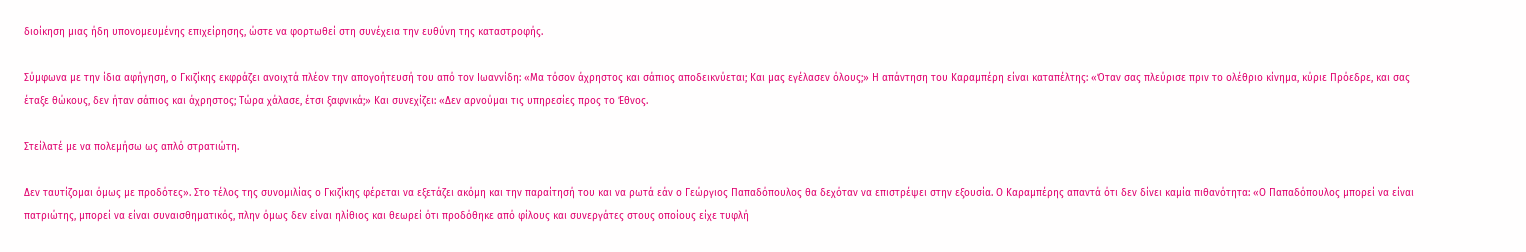διοίκηση μιας ήδη υπονομευμένης επιχείρησης, ώστε να φορτωθεί στη συνέχεια την ευθύνη της καταστροφής.

Σύμφωνα με την ίδια αφήγηση, ο Γκιζίκης εκφράζει ανοιχτά πλέον την απογοήτευσή του από τον Ιωαννίδη: «Μα τόσον άχρηστος και σάπιος αποδεικνύεται; Και μας εγέλασεν όλους;» Η απάντηση του Καραμπέρη είναι καταπέλτης: «Όταν σας πλεύρισε πριν το ολέθριο κίνημα, κύριε Πρόεδρε, και σας έταξε θώκους, δεν ήταν σάπιος και άχρηστος; Τώρα χάλασε, έτσι ξαφνικά;» Και συνεχίζει: «Δεν αρνούμαι τις υπηρεσίες προς το Έθνος.

Στείλατέ με να πολεμήσω ως απλό στρατιώτη.

Δεν ταυτίζομαι όμως με προδότες». Στο τέλος της συνομιλίας ο Γκιζίκης φέρεται να εξετάζει ακόμη και την παραίτησή του και να ρωτά εάν ο Γεώργιος Παπαδόπουλος θα δεχόταν να επιστρέψει στην εξουσία. Ο Καραμπέρης απαντά ότι δεν δίνει καμία πιθανότητα: «Ο Παπαδόπουλος μπορεί να είναι πατριώτης, μπορεί να είναι συναισθηματικός, πλην όμως δεν είναι ηλίθιος και θεωρεί ότι προδόθηκε από φίλους και συνεργάτες στους οποίους είχε τυφλή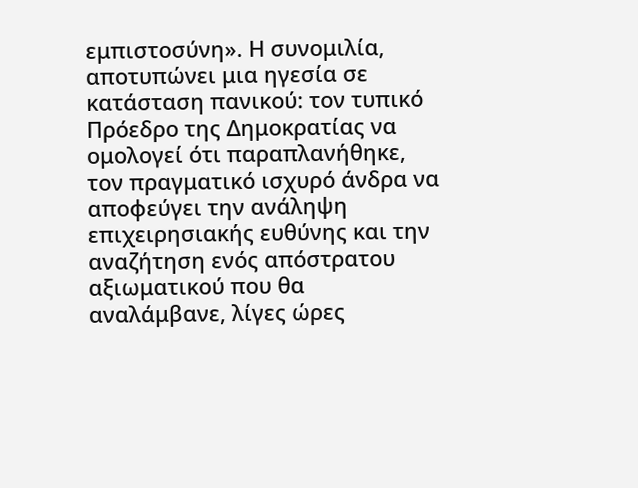εμπιστοσύνη». Η συνομιλία, αποτυπώνει μια ηγεσία σε κατάσταση πανικού: τον τυπικό Πρόεδρο της Δημοκρατίας να ομολογεί ότι παραπλανήθηκε, τον πραγματικό ισχυρό άνδρα να αποφεύγει την ανάληψη επιχειρησιακής ευθύνης και την αναζήτηση ενός απόστρατου αξιωματικού που θα αναλάμβανε, λίγες ώρες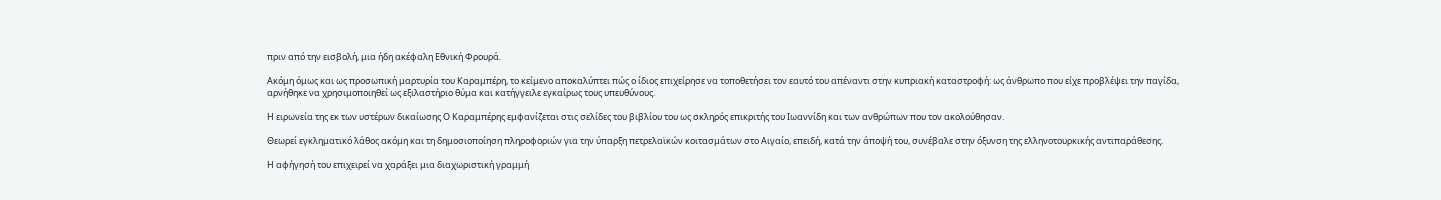πριν από την εισβολή, μια ήδη ακέφαλη Εθνική Φρουρά.

Ακόμη όμως και ως προσωπική μαρτυρία του Καραμπέρη, το κείμενο αποκαλύπτει πώς ο ίδιος επιχείρησε να τοποθετήσει τον εαυτό του απέναντι στην κυπριακή καταστροφή: ως άνθρωπο που είχε προβλέψει την παγίδα, αρνήθηκε να χρησιμοποιηθεί ως εξιλαστήριο θύμα και κατήγγειλε εγκαίρως τους υπευθύνους.

Η ειρωνεία της εκ των υστέρων δικαίωσης Ο Καραμπέρης εμφανίζεται στις σελίδες του βιβλίου του ως σκληρός επικριτής του Ιωαννίδη και των ανθρώπων που τον ακολούθησαν.

Θεωρεί εγκληματικό λάθος ακόμη και τη δημοσιοποίηση πληροφοριών για την ύπαρξη πετρελαϊκών κοιτασμάτων στο Αιγαίο, επειδή, κατά την άποψή του, συνέβαλε στην όξυνση της ελληνοτουρκικής αντιπαράθεσης.

Η αφήγησή του επιχειρεί να χαράξει μια διαχωριστική γραμμή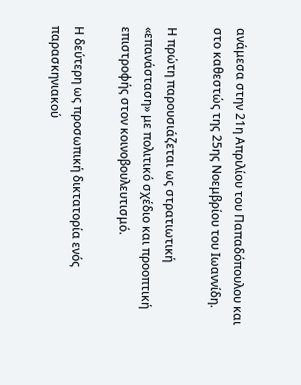ανάμεσα στην 21η Απριλίου του Παπαδόπουλου και στο καθεστώς της 25ης Νοεμβρίου του Ιωαννίδη.

Η πρώτη παρουσιάζεται ως στρατιωτική «επανάσταση» με πολιτικό σχέδιο και προοπτική επιστροφής στον κοινοβουλευτισμό.

Η δεύτερη ως προσωπική δικτατορία ενός παρασκηνιακού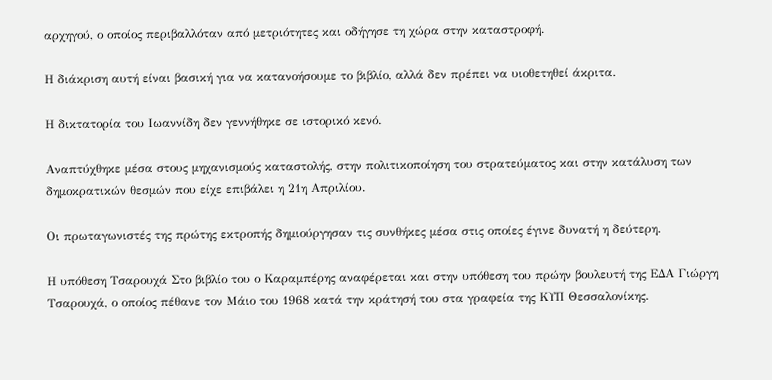αρχηγού, ο οποίος περιβαλλόταν από μετριότητες και οδήγησε τη χώρα στην καταστροφή.

Η διάκριση αυτή είναι βασική για να κατανοήσουμε το βιβλίο, αλλά δεν πρέπει να υιοθετηθεί άκριτα.

Η δικτατορία του Ιωαννίδη δεν γεννήθηκε σε ιστορικό κενό.

Αναπτύχθηκε μέσα στους μηχανισμούς καταστολής, στην πολιτικοποίηση του στρατεύματος και στην κατάλυση των δημοκρατικών θεσμών που είχε επιβάλει η 21η Απριλίου.

Οι πρωταγωνιστές της πρώτης εκτροπής δημιούργησαν τις συνθήκες μέσα στις οποίες έγινε δυνατή η δεύτερη.

Η υπόθεση Τσαρουχά Στο βιβλίο του ο Καραμπέρης αναφέρεται και στην υπόθεση του πρώην βουλευτή της ΕΔΑ Γιώργη Τσαρουχά, ο οποίος πέθανε τον Μάιο του 1968 κατά την κράτησή του στα γραφεία της ΚΥΠ Θεσσαλονίκης.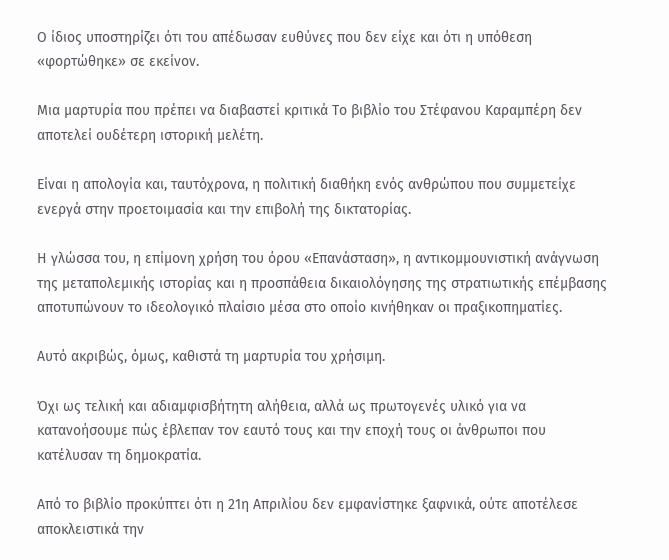Ο ίδιος υποστηρίζει ότι του απέδωσαν ευθύνες που δεν είχε και ότι η υπόθεση «φορτώθηκε» σε εκείνον.

Μια μαρτυρία που πρέπει να διαβαστεί κριτικά Το βιβλίο του Στέφανου Καραμπέρη δεν αποτελεί ουδέτερη ιστορική μελέτη.

Είναι η απολογία και, ταυτόχρονα, η πολιτική διαθήκη ενός ανθρώπου που συμμετείχε ενεργά στην προετοιμασία και την επιβολή της δικτατορίας.

Η γλώσσα του, η επίμονη χρήση του όρου «Επανάσταση», η αντικομμουνιστική ανάγνωση της μεταπολεμικής ιστορίας και η προσπάθεια δικαιολόγησης της στρατιωτικής επέμβασης αποτυπώνουν το ιδεολογικό πλαίσιο μέσα στο οποίο κινήθηκαν οι πραξικοπηματίες.

Αυτό ακριβώς, όμως, καθιστά τη μαρτυρία του χρήσιμη.

Όχι ως τελική και αδιαμφισβήτητη αλήθεια, αλλά ως πρωτογενές υλικό για να κατανοήσουμε πώς έβλεπαν τον εαυτό τους και την εποχή τους οι άνθρωποι που κατέλυσαν τη δημοκρατία.

Από το βιβλίο προκύπτει ότι η 21η Απριλίου δεν εμφανίστηκε ξαφνικά, ούτε αποτέλεσε αποκλειστικά την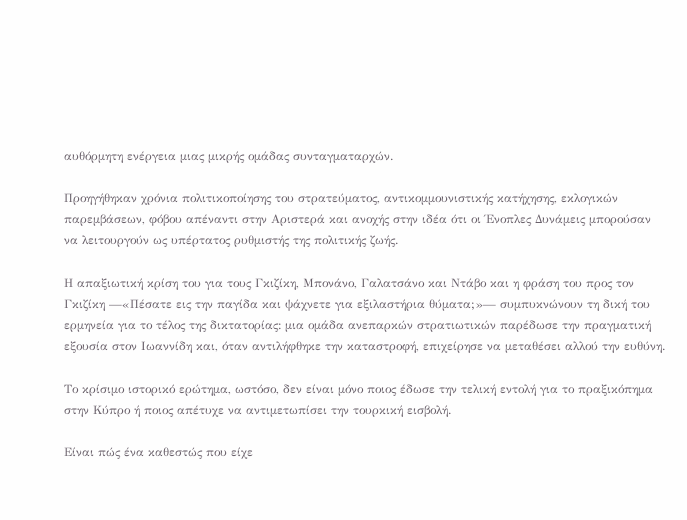αυθόρμητη ενέργεια μιας μικρής ομάδας συνταγματαρχών.

Προηγήθηκαν χρόνια πολιτικοποίησης του στρατεύματος, αντικομμουνιστικής κατήχησης, εκλογικών παρεμβάσεων, φόβου απέναντι στην Αριστερά και ανοχής στην ιδέα ότι οι Ένοπλες Δυνάμεις μπορούσαν να λειτουργούν ως υπέρτατος ρυθμιστής της πολιτικής ζωής.

Η απαξιωτική κρίση του για τους Γκιζίκη, Μπονάνο, Γαλατσάνο και Ντάβο και η φράση του προς τον Γκιζίκη —«Πέσατε εις την παγίδα και ψάχνετε για εξιλαστήρια θύματα;»— συμπυκνώνουν τη δική του ερμηνεία για το τέλος της δικτατορίας: μια ομάδα ανεπαρκών στρατιωτικών παρέδωσε την πραγματική εξουσία στον Ιωαννίδη και, όταν αντιλήφθηκε την καταστροφή, επιχείρησε να μεταθέσει αλλού την ευθύνη.

Το κρίσιμο ιστορικό ερώτημα, ωστόσο, δεν είναι μόνο ποιος έδωσε την τελική εντολή για το πραξικόπημα στην Κύπρο ή ποιος απέτυχε να αντιμετωπίσει την τουρκική εισβολή.

Είναι πώς ένα καθεστώς που είχε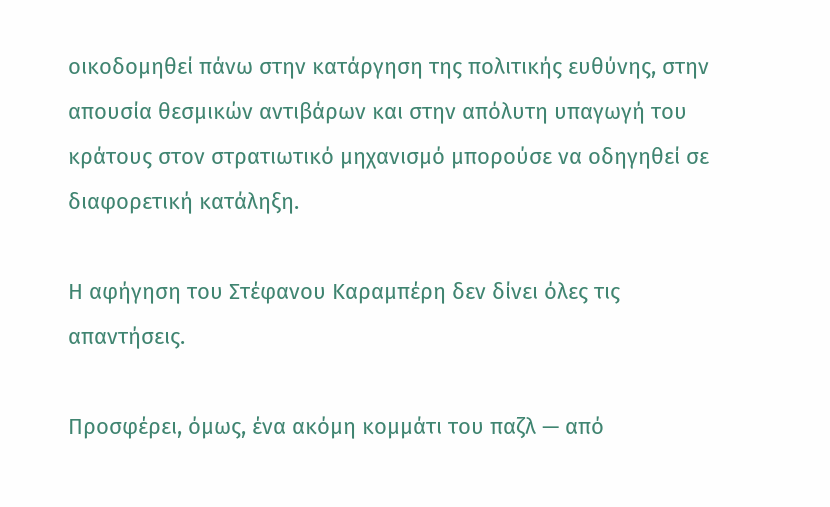οικοδομηθεί πάνω στην κατάργηση της πολιτικής ευθύνης, στην απουσία θεσμικών αντιβάρων και στην απόλυτη υπαγωγή του κράτους στον στρατιωτικό μηχανισμό μπορούσε να οδηγηθεί σε διαφορετική κατάληξη.

Η αφήγηση του Στέφανου Καραμπέρη δεν δίνει όλες τις απαντήσεις.

Προσφέρει, όμως, ένα ακόμη κομμάτι του παζλ — από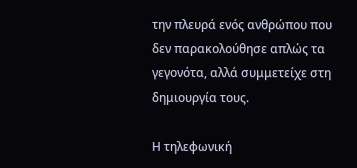την πλευρά ενός ανθρώπου που δεν παρακολούθησε απλώς τα γεγονότα, αλλά συμμετείχε στη δημιουργία τους.

Η τηλεφωνική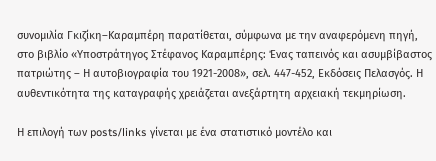συνομιλία Γκιζίκη–Καραμπέρη παρατίθεται, σύμφωνα με την αναφερόμενη πηγή, στο βιβλίο «Υποστράτηγος Στέφανος Καραμπέρης: Ένας ταπεινός και ασυμβίβαστος πατριώτης – Η αυτοβιογραφία του 1921-2008», σελ. 447-452, Εκδόσεις Πελασγός. Η αυθεντικότητα της καταγραφής χρειάζεται ανεξάρτητη αρχειακή τεκμηρίωση.

Η επιλογή των posts/links γίνεται με ένα στατιστικό μοντέλο και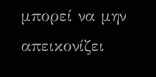μπορεί να μην απεικονίζει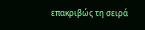επακριβώς τη σειρά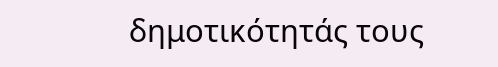δημοτικότητάς τους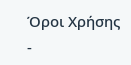Όροι Χρήσης -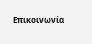Επικοινωνία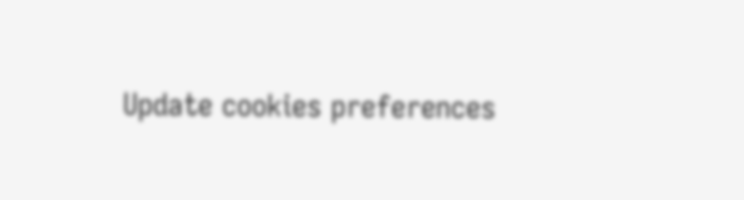Update cookies preferences